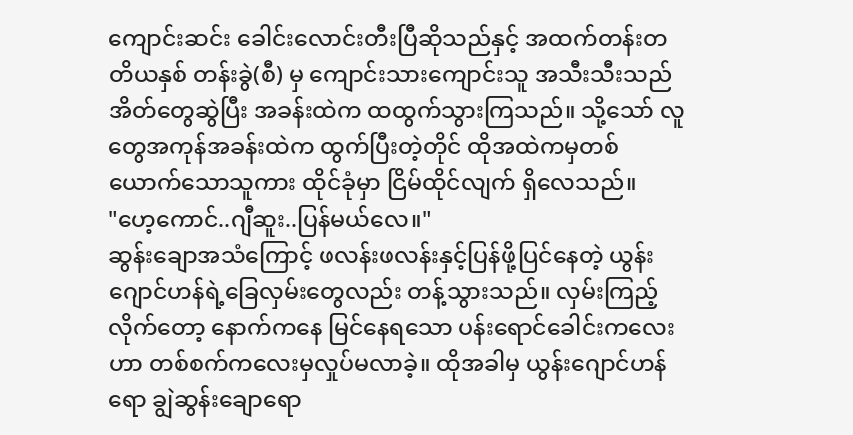ကျောင်းဆင်း ခေါင်းလောင်းတီးပြီဆိုသည်နှင့် အထက်တန်းတတိယနှစ် တန်းခွဲ(စီ) မှ ကျောင်းသားကျောင်းသူ အသီးသီးသည် အိတ်တွေဆွဲပြီး အခန်းထဲက ထထွက်သွားကြသည်။ သို့သော် လူတွေအကုန်အခန်းထဲက ထွက်ပြီးတဲ့တိုင် ထိုအထဲကမှတစ်ယောက်သောသူကား ထိုင်ခုံမှာ ငြိမ်ထိုင်လျက် ရှိလေသည်။
"ဟေ့ကောင်..ဂျီဆူး..ပြန်မယ်လေ။"
ဆွန်းချောအသံကြောင့် ဖလန်းဖလန်းနှင့်ပြန်ဖို့ပြင်နေတဲ့ ယွန်းဂျောင်ဟန်ရဲ့ခြေလှမ်းတွေလည်း တန့်သွားသည်။ လှမ်းကြည့်လိုက်တော့ နောက်ကနေ မြင်နေရသော ပန်းရောင်ခေါင်းကလေးဟာ တစ်စက်ကလေးမှလှုပ်မလာခဲ့။ ထိုအခါမှ ယွန်းဂျောင်ဟန်ရော ချွဲဆွန်းချောရော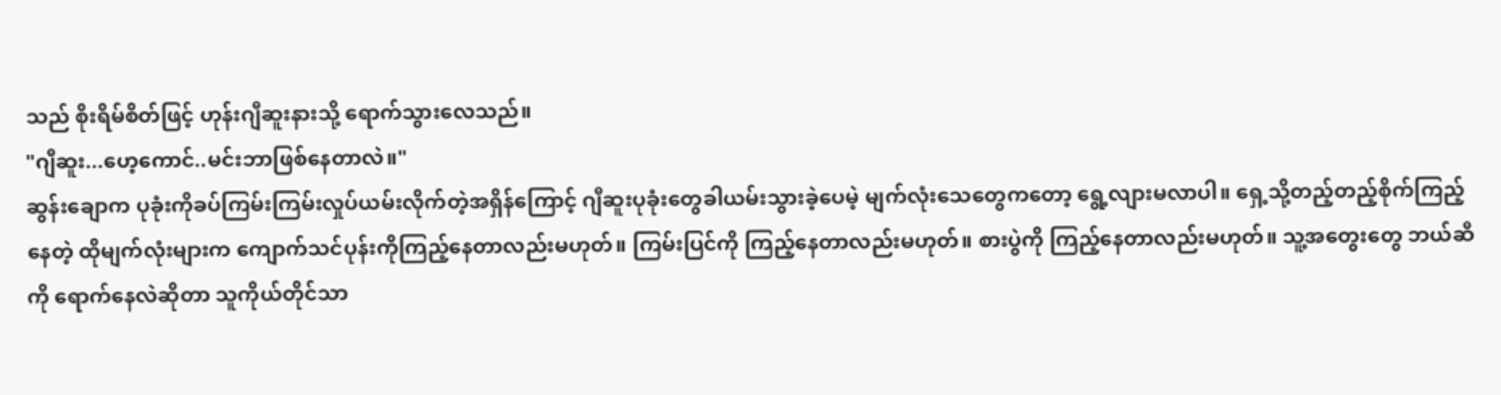သည် စိုးရိမ်စိတ်ဖြင့် ဟုန်းဂျီဆူးနားသို့ ရောက်သွားလေသည်။
"ဂျီဆူး...ဟေ့ကောင်..မင်းဘာဖြစ်နေတာလဲ။"
ဆွန်းချောက ပုခုံးကိုခပ်ကြမ်းကြမ်းလှုပ်ယမ်းလိုက်တဲ့အရှိန်ကြောင့် ဂျီဆူးပုခုံးတွေခါယမ်းသွားခဲ့ပေမဲ့ မျက်လုံးသေတွေကတော့ ရွေ့လျားမလာပါ။ ရှေ့သို့တည့်တည့်စိုက်ကြည့်နေတဲ့ ထိုမျက်လုံးများက ကျောက်သင်ပုန်းကိုကြည့်နေတာလည်းမဟုတ်။ ကြမ်းပြင်ကို ကြည့်နေတာလည်းမဟုတ်။ စားပွဲကို ကြည့်နေတာလည်းမဟုတ်။ သူ့အတွေးတွေ ဘယ်ဆီကို ရောက်နေလဲဆိုတာ သူကိုယ်တိုင်သာ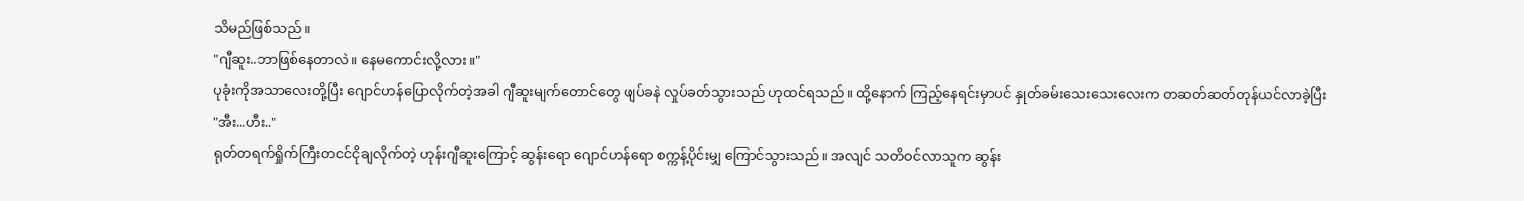သိမည်ဖြစ်သည်။
"ဂျီဆူး..ဘာဖြစ်နေတာလဲ။ နေမကောင်းလို့လား။"
ပုခုံးကိုအသာလေးတို့ပြီး ဂျောင်ဟန်ပြောလိုက်တဲ့အခါ ဂျီဆူးမျက်တောင်တွေ ဖျပ်ခနဲ လှုပ်ခတ်သွားသည် ဟုထင်ရသည်။ ထို့နောက် ကြည့်နေရင်းမှာပင် နှုတ်ခမ်းသေးသေးလေးက တဆတ်ဆတ်တုန်ယင်လာခဲ့ပြီး
"အီး...ဟီး.."
ရုတ်တရက်ရှိုက်ကြီးတငင်ငိုချလိုက်တဲ့ ဟုန်းဂျီဆူးကြောင့် ဆွန်းရော ဂျောင်ဟန်ရော စက္ကန့်ပိုင်းမျှ ကြောင်သွားသည်။ အလျင် သတိဝင်လာသူက ဆွန်း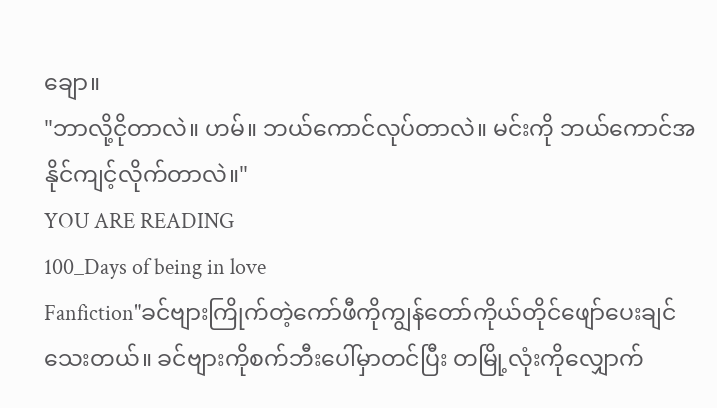ချော။
"ဘာလို့ငိုတာလဲ။ ဟမ်။ ဘယ်ကောင်လုပ်တာလဲ။ မင်းကို ဘယ်ကောင်အနိုင်ကျင့်လိုက်တာလဲ။"
YOU ARE READING
100_Days of being in love
Fanfiction"ခင်ဗျားကြိုက်တဲ့ကော်ဖီကိုကျွန်တော်ကိုယ်တိုင်ဖျော်ပေးချင်သေးတယ်။ ခင်ဗျားကိုစက်ဘီးပေါ်မှာတင်ပြီး တမြို့လုံးကိုလျှောက်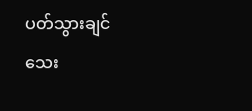ပတ်သွားချင်သေး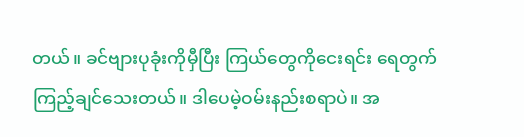တယ်။ ခင်ဗျားပုခုံးကိုမှီပြီး ကြယ်တွေကိုငေးရင်း ရေတွက်ကြည့်ချင်သေးတယ်။ ဒါပေမဲ့ဝမ်းနည်းစရာပဲ။ အ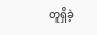တူရှိခဲ့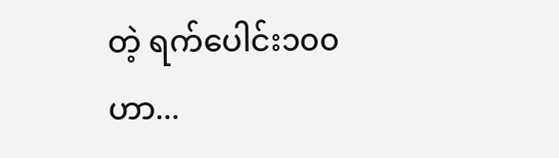တဲ့ ရက်ပေါင်း၁၀၀ဟာ...